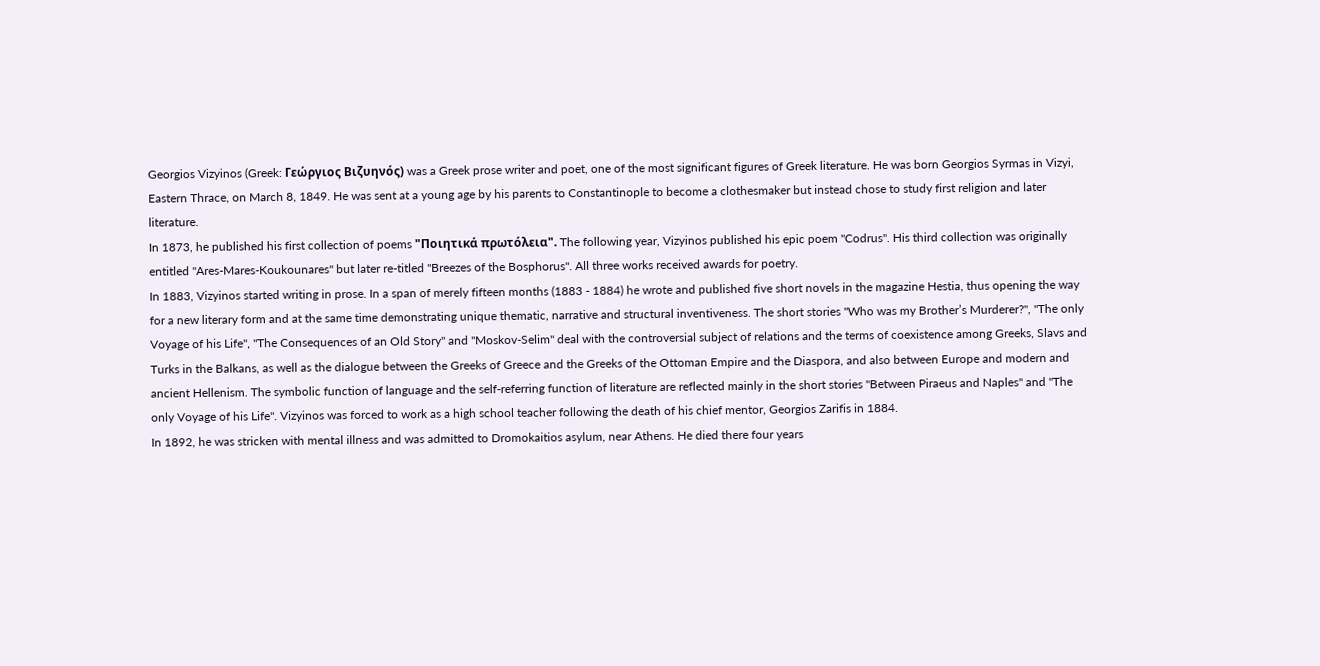Georgios Vizyinos (Greek: Γεώργιος Βιζυηνός) was a Greek prose writer and poet, one of the most significant figures of Greek literature. He was born Georgios Syrmas in Vizyi, Eastern Thrace, on March 8, 1849. He was sent at a young age by his parents to Constantinople to become a clothesmaker but instead chose to study first religion and later literature.
In 1873, he published his first collection of poems "Ποιητικά πρωτόλεια". The following year, Vizyinos published his epic poem "Codrus". His third collection was originally entitled "Ares-Mares-Koukounares" but later re-titled "Breezes of the Bosphorus". All three works received awards for poetry.
In 1883, Vizyinos started writing in prose. In a span of merely fifteen months (1883 - 1884) he wrote and published five short novels in the magazine Hestia, thus opening the way for a new literary form and at the same time demonstrating unique thematic, narrative and structural inventiveness. The short stories "Who was my Brother’s Murderer?", "The only Voyage of his Life", "The Consequences of an Old Story" and "Moskov-Selim" deal with the controversial subject of relations and the terms of coexistence among Greeks, Slavs and Turks in the Balkans, as well as the dialogue between the Greeks of Greece and the Greeks of the Ottoman Empire and the Diaspora, and also between Europe and modern and ancient Hellenism. The symbolic function of language and the self-referring function of literature are reflected mainly in the short stories "Between Piraeus and Naples" and "The only Voyage of his Life". Vizyinos was forced to work as a high school teacher following the death of his chief mentor, Georgios Zarifis in 1884.
In 1892, he was stricken with mental illness and was admitted to Dromokaitios asylum, near Athens. He died there four years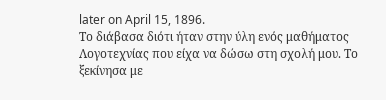later on April 15, 1896.
Το διάβασα διότι ήταν στην ύλη ενός μαθήματος Λογοτεχνίας που είχα να δώσω στη σχολή μου. Το ξεκίνησα με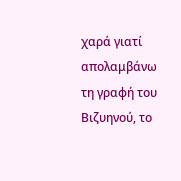χαρά γιατί απολαμβάνω τη γραφή του Βιζυηνού, το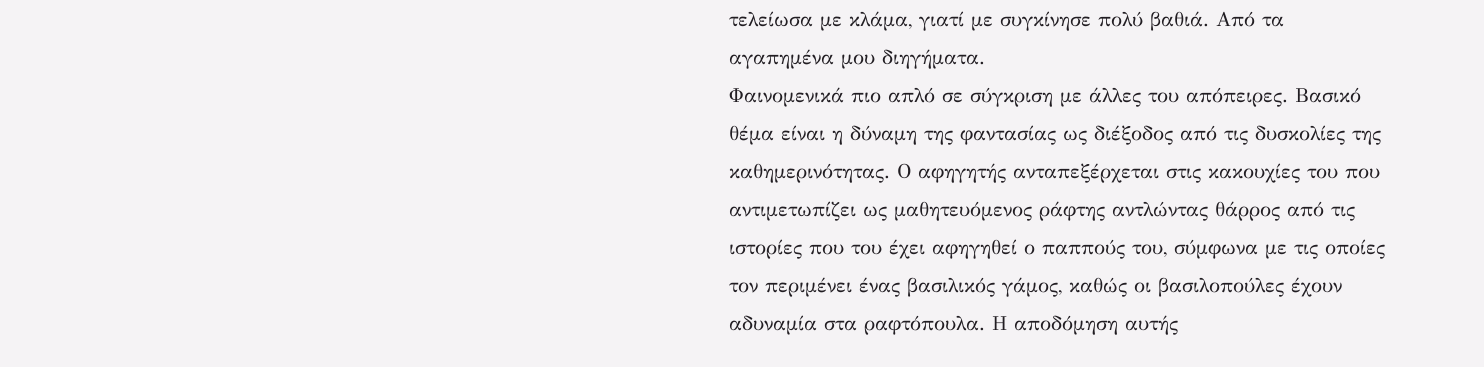τελείωσα με κλάμα, γιατί με συγκίνησε πολύ βαθιά. Από τα αγαπημένα μου διηγήματα.
Φαινομενικά πιο απλό σε σύγκριση με άλλες του απόπειρες. Βασικό θέμα είναι η δύναμη της φαντασίας ως διέξοδος από τις δυσκολίες της καθημερινότητας. Ο αφηγητής ανταπεξέρχεται στις κακουχίες του που αντιμετωπίζει ως μαθητευόμενος ράφτης αντλώντας θάρρος από τις ιστορίες που του έχει αφηγηθεί ο παππούς του, σύμφωνα με τις οποίες τον περιμένει ένας βασιλικός γάμος, καθώς οι βασιλοπούλες έχουν αδυναμία στα ραφτόπουλα. Η αποδόμηση αυτής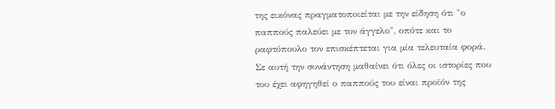της εικόνας πραγματοποιείται με την είδηση ότι "ο παππούς παλεύει με τον άγγελο", οπότε και το ραφτόπουλο τον επισκέπτεται για μία τελευταία φορά. Σε αυτή την συνάντηση μαθαίνει ότι όλες οι ιστορίες που του έχει αφηγηθεί ο παππούς του είναι προϊόν της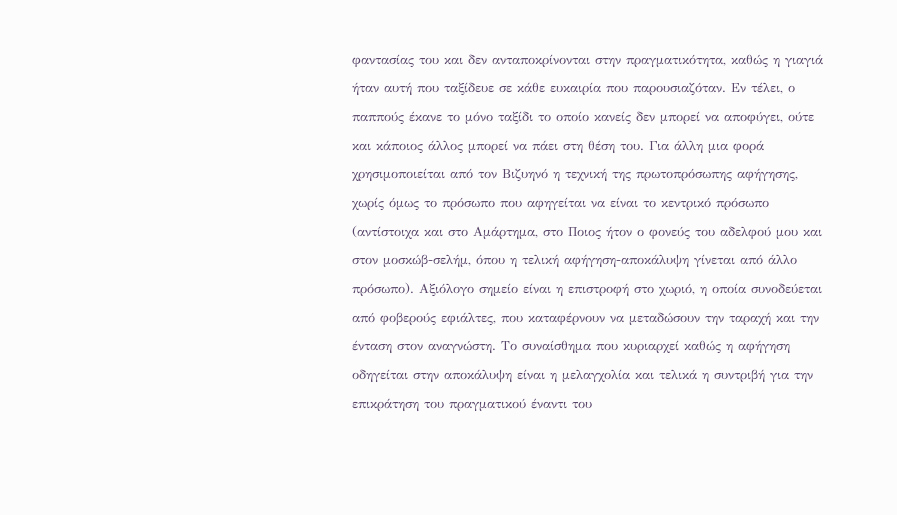φαντασίας του και δεν ανταποκρίνονται στην πραγματικότητα, καθώς η γιαγιά ήταν αυτή που ταξίδευε σε κάθε ευκαιρία που παρουσιαζόταν. Εν τέλει, ο παππούς έκανε το μόνο ταξίδι το οποίο κανείς δεν μπορεί να αποφύγει, ούτε και κάποιος άλλος μπορεί να πάει στη θέση του. Για άλλη μια φορά χρησιμοποιείται από τον Βιζυηνό η τεχνική της πρωτοπρόσωπης αφήγησης, χωρίς όμως το πρόσωπο που αφηγείται να είναι το κεντρικό πρόσωπο (αντίστοιχα και στο Αμάρτημα, στο Ποιος ήτον ο φονεύς του αδελφού μου και στον μοσκώβ-σελήμ, όπου η τελική αφήγηση-αποκάλυψη γίνεται από άλλο πρόσωπο). Αξιόλογο σημείο είναι η επιστροφή στο χωριό, η οποία συνοδεύεται από φοβερούς εφιάλτες, που καταφέρνουν να μεταδώσουν την ταραχή και την ένταση στον αναγνώστη. Το συναίσθημα που κυριαρχεί καθώς η αφήγηση οδηγείται στην αποκάλυψη είναι η μελαγχολία και τελικά η συντριβή για την επικράτηση του πραγματικού έναντι του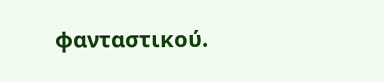φανταστικού.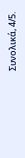Συνολικά, 4/5.